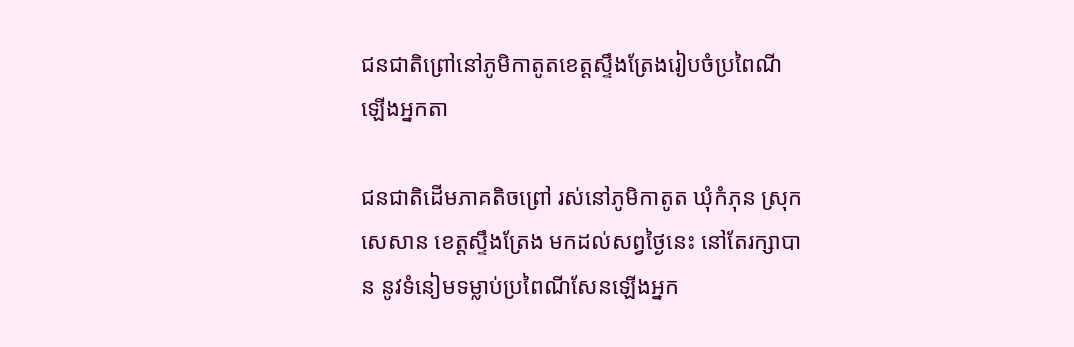ជនជាតិព្រៅនៅភូមិកាតូតខេត្តស្ទឹងត្រែងរៀបចំប្រពៃណីឡើងអ្នកតា

ជនជាតិដើមភាគតិចព្រៅ រស់នៅភូមិកាតូត ឃុំកំភុន ស្រុកសេសាន ខេត្តស្ទឹងត្រែង មកដល់សព្វថ្ងៃនេះ នៅតែរក្សាបាន នូវទំនៀមទម្លាប់ប្រពៃណីសែនឡើងអ្នក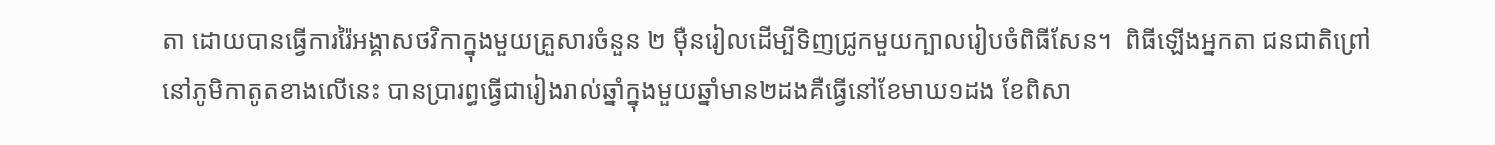តា ដោយបានធ្វើការរ៉ៃអង្គាសថវិកាក្នុងមួយគ្រួសារចំនួន ២ ម៉ឺនរៀលដើម្បីទិញជ្រូកមួយក្បាលរៀបចំពិធីសែន។  ពិធីឡើងអ្នកតា ជនជាតិព្រៅ នៅភូមិកាតូតខាងលើនេះ បានប្រារព្ធធ្វើជារៀងរាល់ឆ្នាំក្នុងមួយឆ្នាំមាន២ដងគឺធ្វើនៅខែមាឃ១ដង ខែពិសា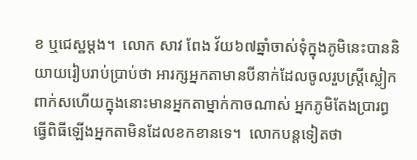ខ ឬជេស្ឋម្តង។  លោក សាវ ពែង វ័យ៦៧ឆ្នាំចាស់ទុំក្នុងភូមិនេះបាននិយាយរៀបរាប់ប្រាប់ថា អារក្សអ្នកតាមានបីនាក់ដែលចូលរួបស្រ្តីស្លៀកពាក់សហើយក្នុងនោះមានអ្នកតាម្នាក់កាចណាស់ អ្នកភូមិតែងប្រារព្ធធ្វើពិធីឡើងអ្នកតាមិនដែលខកខានទេ។  លោកបន្តទៀតថា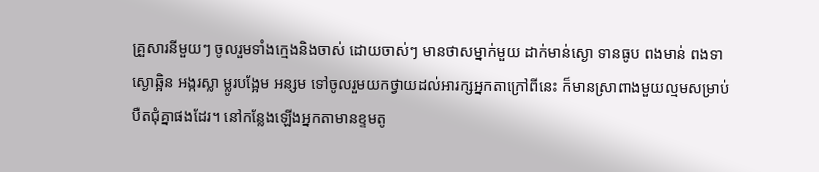គ្រួសារនីមួយៗ ចូលរួមទាំងក្មេងនិងចាស់ ដោយចាស់ៗ មានថាសម្នាក់មួយ ដាក់មាន់ស្ងោ ទានធូប ពងមាន់ ពងទាស្ងោឆ្អិន អង្ករស្លា ម្លូរបង្អែម អន្សម ទៅចូលរួមយកថ្វាយដល់អារក្សអ្នកតាក្រៅពីនេះ ក៏មានស្រាពាងមួយល្មមសម្រាប់បឺតជុំគ្នាផងដែរ។ នៅកន្លែងឡើងអ្នកតាមានខ្ទមតូ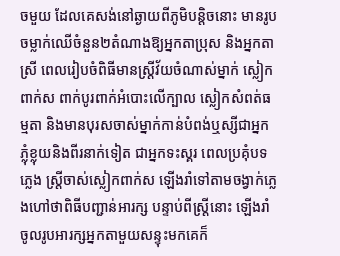ចមួយ ដែលគេសង់នៅឆ្ងាយពីភូមិបន្តិចនោះ មានរូបចម្លាក់ឈើចំនួន២តំណាងឱ្យអ្នកតាប្រុស និងអ្នកតាស្រី ពេលរៀបចំពិធីមានស្រ្តីវ័យចំណាស់ម្នាក់ ស្លៀកពាក់ស ពាក់បូរពាក់អំបោះលើក្បាល ស្លៀកសំពត់ធម្មតា និងមានបុរសចាស់ម្នាក់កាន់បំពង់ឬស្សីជាអ្នកភ្លុំខ្លុយនិងពីរនាក់ទៀត ជាអ្នកទះស្គរ ពេលប្រគុំបទភ្លេង ស្រ្តីចាស់ស្លៀកពាក់ស ឡើងរាំទៅតាមចង្វាក់ភ្លេងហៅថាពិធីបញ្ជាន់អារក្ស បន្ទាប់ពីស្រ្តីនោះ ឡើងរាំ ចូលរូបអារក្សអ្នកតាមួយសន្ទុះមកគេក៏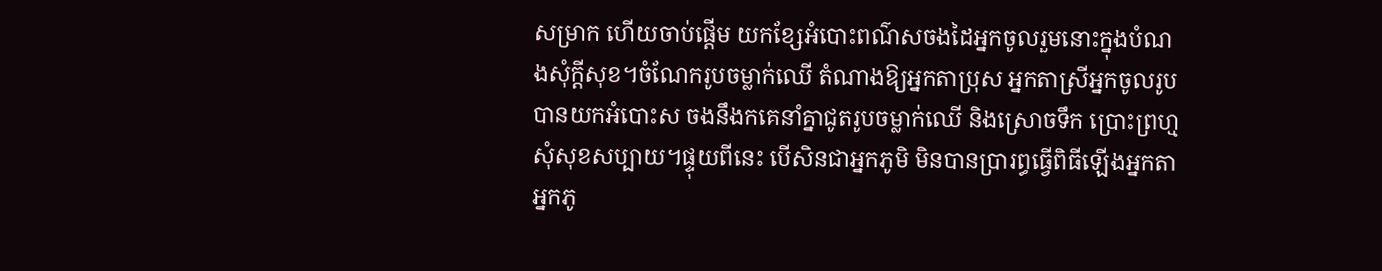សម្រាក ហើយចាប់ផ្តើម យកខ្សែអំបោះពណ៌សចងដៃអ្នកចូលរួមនោះក្នុងបំណងសុំក្តីសុខ។ចំណែករូបចម្លាក់ឈើ តំណាងឱ្យអ្នកតាប្រុស អ្នកតាស្រីអ្នកចូលរូបបានយកអំបោះស ចងនឹងកគេនាំគ្នាជូតរូបចម្លាក់ឈើ និងស្រោចទឹក ប្រោះព្រហ្មសុំសុខសប្បាយ។ផ្ទុយពីនេះ បើសិនជាអ្នកភូមិ មិនបានប្រារព្ធធ្វើពិធីឡើងអ្នកតា អ្នកភូ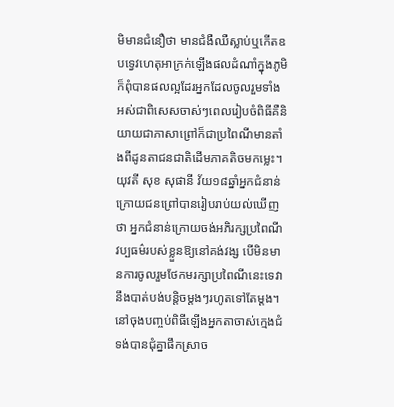មិមានជំនឿថា មានជំងឺឈឺស្លាប់ឬកើតឧបទ្វេវហេតុអាក្រក់ឡើងផលដំណាំក្នុងភូមិក៏ពុំបានផលល្អដែរអ្នកដែលចូលរួមទាំងអស់ជាពិសេសចាស់ៗពេលរៀបចំពិធីគឺនិយាយជាភាសាព្រៅក៏ជាប្រពៃណីមានតាំងពីដូនតាជនជាតិដើមភាគតិចមកម្លេះ។   យុវតី សុខ សុផានី វ័យ១៨ឆ្នាំអ្នកជំនាន់ក្រោយជនព្រៅបានរៀបរាប់យល់ឃើញថា អ្នកជំនាន់ក្រោយចង់អភិរក្សប្រពៃណីវប្បធម៌របស់ខ្លួនឱ្យនៅគង់វង្ស បើមិនមានការចូលរួមថែកមរក្សាប្រពៃណីនេះទេវានឹងបាត់បង់បន្តិចម្តងៗរហូតទៅតែម្តង។នៅចុងបញ្ចប់ពិធីឡើងអ្នកតាចាស់ក្មេងជំទង់បានជុំគ្នាផឹកស្រាច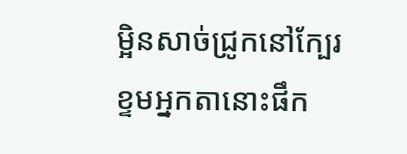ម្អិនសាច់ជ្រូកនៅក្បែរខ្ទមអ្នកតានោះផឹក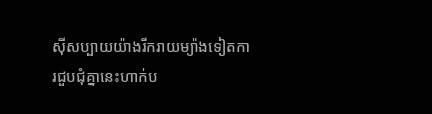ស៊ីសប្បាយយ៉ាងរីករាយម្យ៉ាងទៀតការជួបជុំគ្នានេះហាក់ប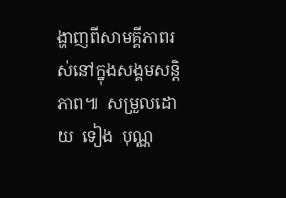ង្ហាញពីសាមគ្គីភាពរស់នៅក្នុងសង្គមសន្តិភាព៕  សម្រួលដោយ  ទៀង  បុណ្ណ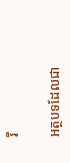រី

អត្ថបទដែលជា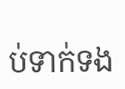ប់ទាក់ទង